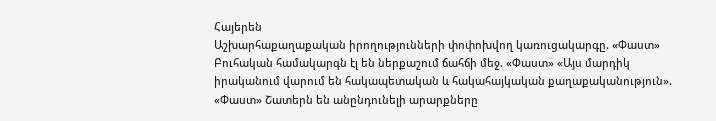Հայերեն
Աշխարհաքաղաքական իրողությունների փոփոխվող կառուցակարգը. «Փաստ» Բուհական համակարգն էլ են ներքաշում ճահճի մեջ. «Փաստ» «Այս մարդիկ իրականում վարում են հակապետական և հակահայկական քաղաքականություն». «Փաստ» Շատերն են անընդունելի արարքները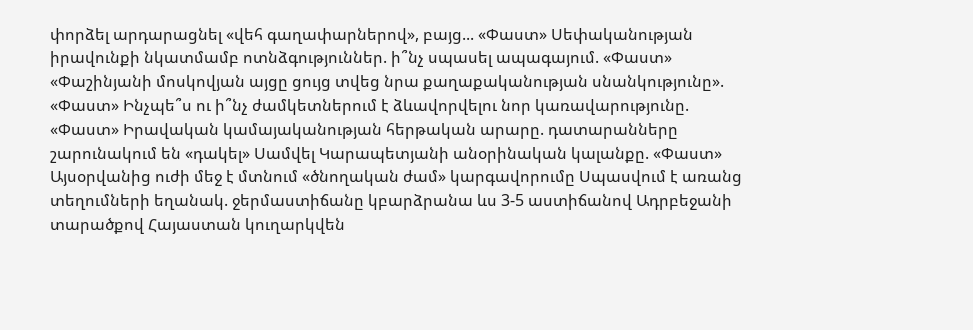փորձել արդարացնել «վեհ գաղափարներով», բայց... «Փաստ» Սեփականության իրավունքի նկատմամբ ոտնձգություններ. ի՞նչ սպասել ապագայում. «Փաստ» «Փաշինյանի մոսկովյան այցը ցույց տվեց նրա քաղաքականության սնանկությունը». «Փաստ» Ինչպե՞ս ու ի՞նչ ժամկետներում է ձևավորվելու նոր կառավարությունը. «Փաստ» Իրավական կամայականության հերթական արարը. դատարանները շարունակում են «դակել» Սամվել Կարապետյանի անօրինական կալանքը. «Փաստ» Այսօրվանից ուժի մեջ է մտնում «ծնողական ժամ» կարգավորումը Սպասվում է առանց տեղումների եղանակ. ջերմաստիճանը կբարձրանա ևս 3-5 աստիճանով Ադրբեջանի տարածքով Հայաստան կուղարկվեն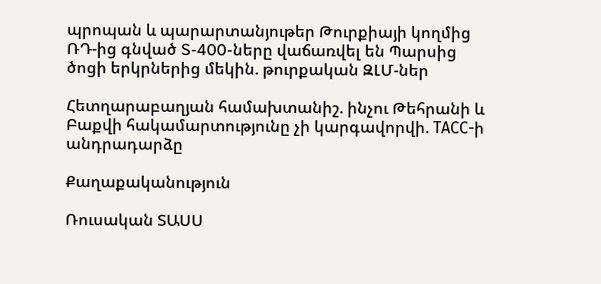պրոպան և պարարտանյութեր Թուրքիայի կողմից ՌԴ-ից գնված S-400-ները վաճառվել են Պարսից ծոցի երկրներից մեկին. թուրքական ԶԼՄ-ներ

Հետղարաբաղյան համախտանիշ. ինչու Թեհրանի և Բաքվի հակամարտությունը չի կարգավորվի. ТАСС-ի անդրադարձը

Քաղաքականություն

Ռուսական ՏԱՍՍ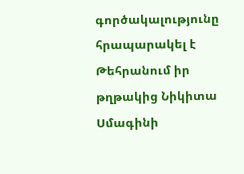գործակալությունը հրապարակել է Թեհրանում իր թղթակից Նիկիտա Սմագինի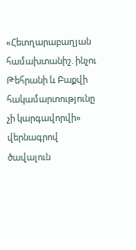«Հետղարաբաղյան համախտանիշ. ինչու Թեհրանի և Բաքվի հակամարտությունը չի կարգավորվի» վերնագրով ծավալուն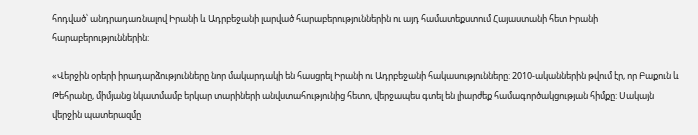հոդված՝ անդրադառնալով Իրանի և Ադրբեջանի լարված հարաբերություններին ու այդ համատեքստում Հայաստանի հետ Իրանի հարաբերություններին:

«Վերջին օրերի իրադարձությունները նոր մակարդակի են հասցրել Իրանի ու Ադրբեջանի հակասությունները: 2010-ականներին թվում էր, որ Բաքուն և Թեհրանը, միմյանց նկատմամբ երկար տարիների անվստահությունից հետո, վերջապես գտել են լիարժեք համագործակցության հիմքը: Սակայն վերջին պատերազմը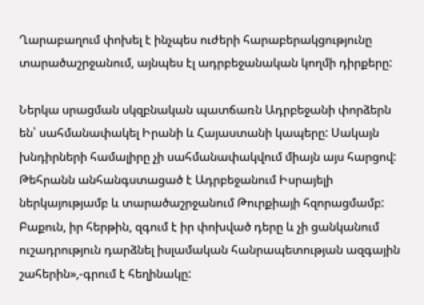Ղարաբաղում փոխել է ինչպես ուժերի հարաբերակցությունը տարածաշրջանում, այնպես էլ ադրբեջանական կողմի դիրքերը:

Ներկա սրացման սկզբնական պատճառն Ադրբեջանի փորձերն են՝ սահմանափակել Իրանի և Հայաստանի կապերը: Սակայն խնդիրների համալիրը չի սահմանափակվում միայն այս հարցով: Թեհրանն անհանգստացած է Ադրբեջանում Իսրայելի ներկայությամբ և տարածաշրջանում Թուրքիայի հզորացմամբ: Բաքուն, իր հերթին, զգում է իր փոխված դերը և չի ցանկանում ուշադրություն դարձնել իսլամական հանրապետության ազգային շահերին»,-գրում է հեղինակը: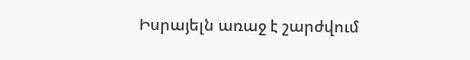Իսրայելն առաջ է շարժվում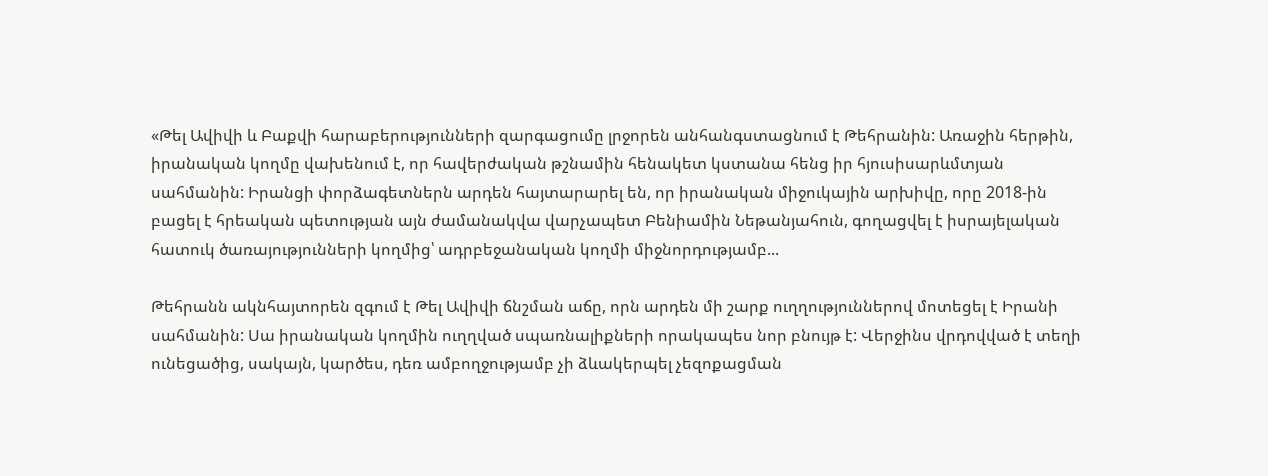«Թել Ավիվի և Բաքվի հարաբերությունների զարգացումը լրջորեն անհանգստացնում է Թեհրանին: Առաջին հերթին, իրանական կողմը վախենում է, որ հավերժական թշնամին հենակետ կստանա հենց իր հյուսիսարևմտյան սահմանին: Իրանցի փորձագետներն արդեն հայտարարել են, որ իրանական միջուկային արխիվը, որը 2018-ին բացել է հրեական պետության այն ժամանակվա վարչապետ Բենիամին Նեթանյահուն, գողացվել է իսրայելական հատուկ ծառայությունների կողմից՝ ադրբեջանական կողմի միջնորդությամբ...

Թեհրանն ակնհայտորեն զգում է Թել Ավիվի ճնշման աճը, որն արդեն մի շարք ուղղություններով մոտեցել է Իրանի սահմանին: Սա իրանական կողմին ուղղված սպառնալիքների որակապես նոր բնույթ է: Վերջինս վրդովված է տեղի ունեցածից, սակայն, կարծես, դեռ ամբողջությամբ չի ձևակերպել չեզոքացման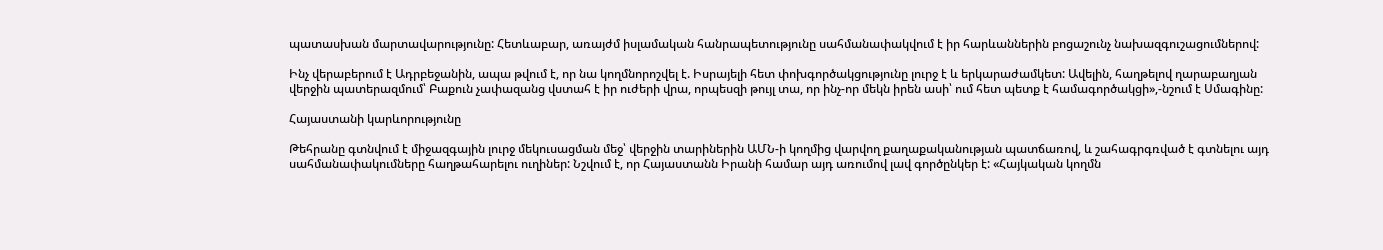պատասխան մարտավարությունը: Հետևաբար, առայժմ իսլամական հանրապետությունը սահմանափակվում է իր հարևաններին բոցաշունչ նախազգուշացումներով:

Ինչ վերաբերում է Ադրբեջանին, ապա թվում է, որ նա կողմնորոշվել է. Իսրայելի հետ փոխգործակցությունը լուրջ է և երկարաժամկետ: Ավելին, հաղթելով ղարաբաղյան վերջին պատերազմում՝ Բաքուն չափազանց վստահ է իր ուժերի վրա, որպեսզի թույլ տա, որ ինչ-որ մեկն իրեն ասի՝ ում հետ պետք է համագործակցի»,-նշում է Սմագինը:

Հայաստանի կարևորությունը

Թեհրանը գտնվում է միջազգային լուրջ մեկուսացման մեջ՝ վերջին տարիներին ԱՄՆ-ի կողմից վարվող քաղաքականության պատճառով, և շահագրգռված է գտնելու այդ սահմանափակումները հաղթահարելու ուղիներ: Նշվում է, որ Հայաստանն Իրանի համար այդ առումով լավ գործընկեր է: «Հայկական կողմն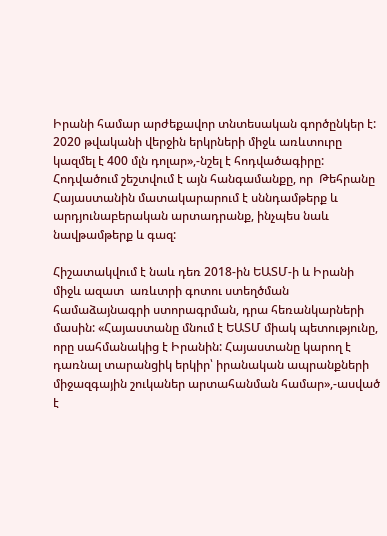Իրանի համար արժեքավոր տնտեսական գործընկեր է: 2020 թվականի վերջին երկրների միջև առևտուրը կազմել է 400 մլն դոլար»,-նշել է հոդվածագիրը: Հոդվածում շեշտվում է այն հանգամանքը, որ  Թեհրանը Հայաստանին մատակարարում է սննդամթերք և արդյունաբերական արտադրանք, ինչպես նաև նավթամթերք և գազ:

Հիշատակվում է նաև դեռ 2018-ին ԵԱՏՄ-ի և Իրանի միջև ազատ  առևտրի գոտու ստեղծման համաձայնագրի ստորագրման, դրա հեռանկարների մասին: «Հայաստանը մնում է ԵԱՏՄ միակ պետությունը, որը սահմանակից է Իրանին: Հայաստանը կարող է դառնալ տարանցիկ երկիր՝ իրանական ապրանքների միջազգային շուկաներ արտահանման համար»,-ասված է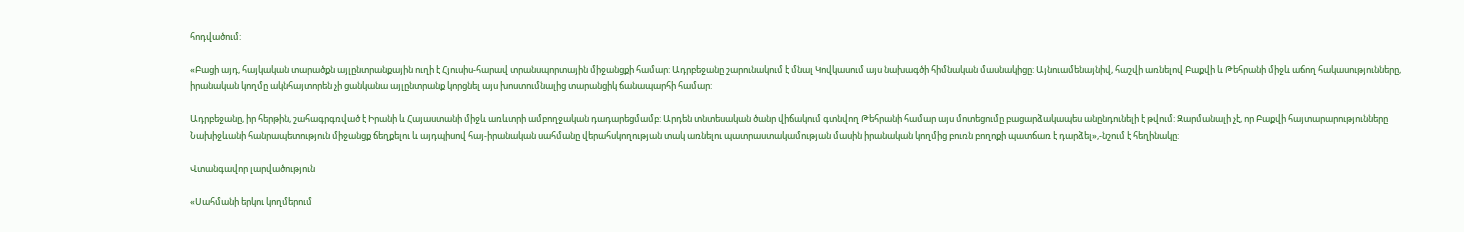հոդվածում:

«Բացի այդ, հայկական տարածքն այլընտրանքային ուղի է Հյուսիս-հարավ տրանսպորտային միջանցքի համար: Ադրբեջանը շարունակում է մնալ Կովկասում այս նախագծի հիմնական մասնակիցը: Այնուամենայնիվ, հաշվի առնելով Բաքվի և Թեհրանի միջև աճող հակասությունները, իրանական կողմը ակնհայտորեն չի ցանկանա այլընտրանք կորցնել այս խոստումնալից տարանցիկ ճանապարհի համար:

Ադրբեջանը, իր հերթին, շահագրգռված է Իրանի և Հայաստանի միջև առևտրի ամբողջական դադարեցմամբ: Արդեն տնտեսական ծանր վիճակում գտնվող Թեհրանի համար այս մոտեցումը բացարձակապես անընդունելի է թվում: Զարմանալի չէ, որ Բաքվի հայտարարությունները Նախիջևանի հանրապետություն միջանցք ճեղքելու և այդպիսով հայ-իրանական սահմանը վերահսկողության տակ առնելու պատրաստակամության մասին իրանական կողմից բուռն բողոքի պատճառ է դարձել»,-նշում է հեղինակը:

Վտանգավոր լարվածություն

«Սահմանի երկու կողմերում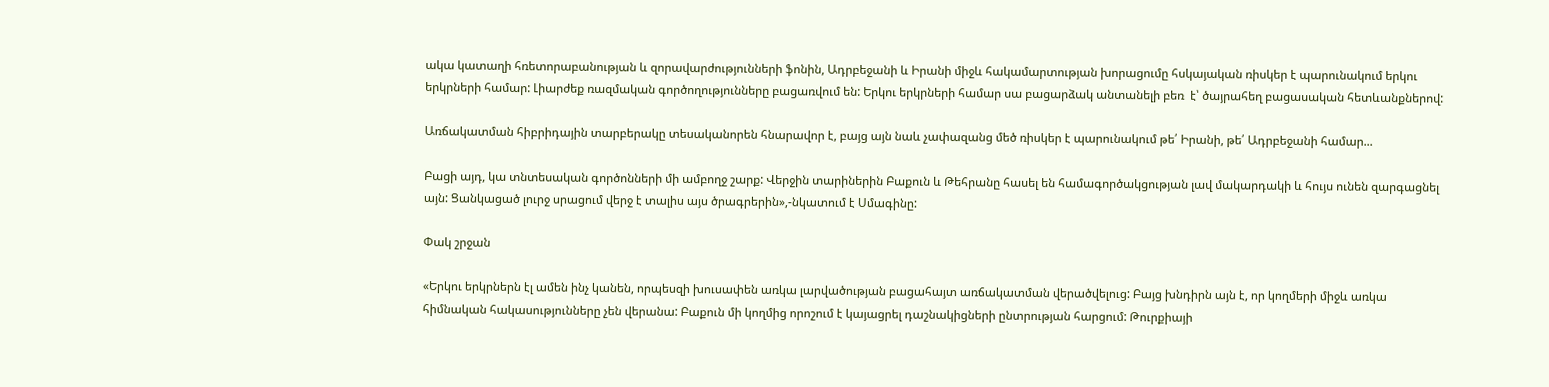ակա կատաղի հռետորաբանության և զորավարժությունների ֆոնին, Ադրբեջանի և Իրանի միջև հակամարտության խորացումը հսկայական ռիսկեր է պարունակում երկու երկրների համար: Լիարժեք ռազմական գործողությունները բացառվում են: Երկու երկրների համար սա բացարձակ անտանելի բեռ  է՝ ծայրահեղ բացասական հետևանքներով:

Առճակատման հիբրիդային տարբերակը տեսականորեն հնարավոր է, բայց այն նաև չափազանց մեծ ռիսկեր է պարունակում թե՛ Իրանի, թե՛ Ադրբեջանի համար...

Բացի այդ, կա տնտեսական գործոնների մի ամբողջ շարք: Վերջին տարիներին Բաքուն և Թեհրանը հասել են համագործակցության լավ մակարդակի և հույս ունեն զարգացնել այն: Ցանկացած լուրջ սրացում վերջ է տալիս այս ծրագրերին»,-նկատում է Սմագինը:

Փակ շրջան

«Երկու երկրներն էլ ամեն ինչ կանեն, որպեսզի խուսափեն առկա լարվածության բացահայտ առճակատման վերածվելուց: Բայց խնդիրն այն է, որ կողմերի միջև առկա հիմնական հակասությունները չեն վերանա: Բաքուն մի կողմից որոշում է կայացրել դաշնակիցների ընտրության հարցում: Թուրքիայի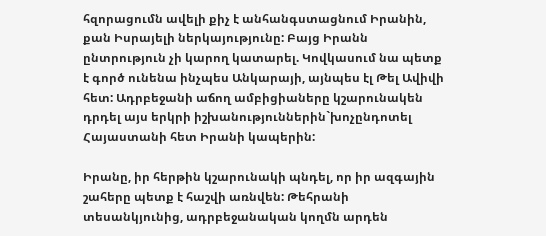հզորացումն ավելի քիչ է անհանգստացնում Իրանին, քան Իսրայելի ներկայությունը: Բայց Իրանն ընտրություն չի կարող կատարել. Կովկասում նա պետք է գործ ունենա ինչպես Անկարայի, այնպես էլ Թել Ավիվի հետ: Ադրբեջանի աճող ամբիցիաները կշարունակեն դրդել այս երկրի իշխանություններին`խոչընդոտել Հայաստանի հետ Իրանի կապերին:

Իրանը, իր հերթին կշարունակի պնդել, որ իր ազգային շահերը պետք է հաշվի առնվեն: Թեհրանի տեսանկյունից, ադրբեջանական կողմն արդեն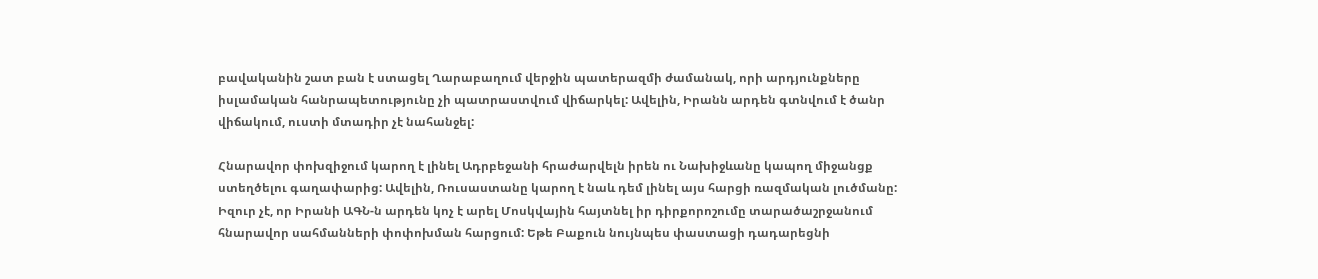բավականին շատ բան է ստացել Ղարաբաղում վերջին պատերազմի ժամանակ, որի արդյունքները իսլամական հանրապետությունը չի պատրաստվում վիճարկել: Ավելին, Իրանն արդեն գտնվում է ծանր վիճակում, ուստի մտադիր չէ նահանջել:

Հնարավոր փոխզիջում կարող է լինել Ադրբեջանի հրաժարվելն իրեն ու Նախիջևանը կապող միջանցք ստեղծելու գաղափարից: Ավելին, Ռուսաստանը կարող է նաև դեմ լինել այս հարցի ռազմական լուծմանը: Իզուր չէ, որ Իրանի ԱԳՆ-ն արդեն կոչ է արել Մոսկվային հայտնել իր դիրքորոշումը տարածաշրջանում հնարավոր սահմանների փոփոխման հարցում: Եթե Բաքուն նույնպես փաստացի դադարեցնի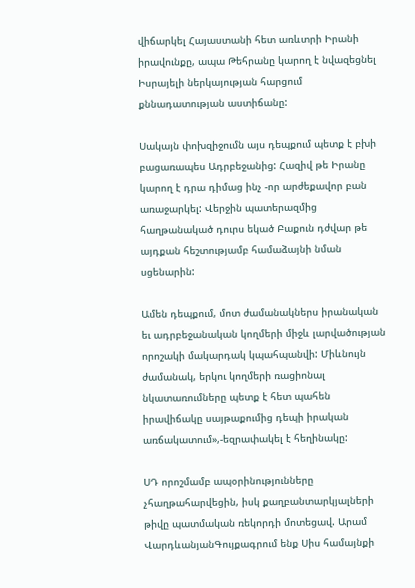վիճարկել Հայաստանի հետ առևտրի Իրանի իրավունքը, ապա Թեհրանը կարող է նվազեցնել Իսրայելի ներկայության հարցում քննադատության աստիճանը:

Սակայն փոխզիջումն այս դեպքում պետք է բխի բացառապես Ադրբեջանից: Հազիվ թե Իրանը կարող է դրա դիմաց ինչ -որ արժեքավոր բան առաջարկել: Վերջին պատերազմից հաղթանակած դուրս եկած Բաքուն դժվար թե այդքան հեշտությամբ համաձայնի նման սցենարին:

Ամեն դեպքում, մոտ ժամանակներս իրանական եւ ադրբեջանական կողմերի միջև լարվածության որոշակի մակարդակ կպահպանվի: Միևնույն ժամանակ, երկու կողմերի ռացիոնալ նկատառումները պետք է հետ պահեն իրավիճակը սայթաքումից դեպի իրական առճակատում»,-եզրափակել է հեղինակը:

ՍԴ որոշմամբ ապօրինությունները չհաղթահարվեցին, իսկ քաղբանտարկյալների թիվը պատմական ռեկորդի մոտեցավ. Արամ ՎարդևանյանԳույքագրում ենք Սիս համայնքի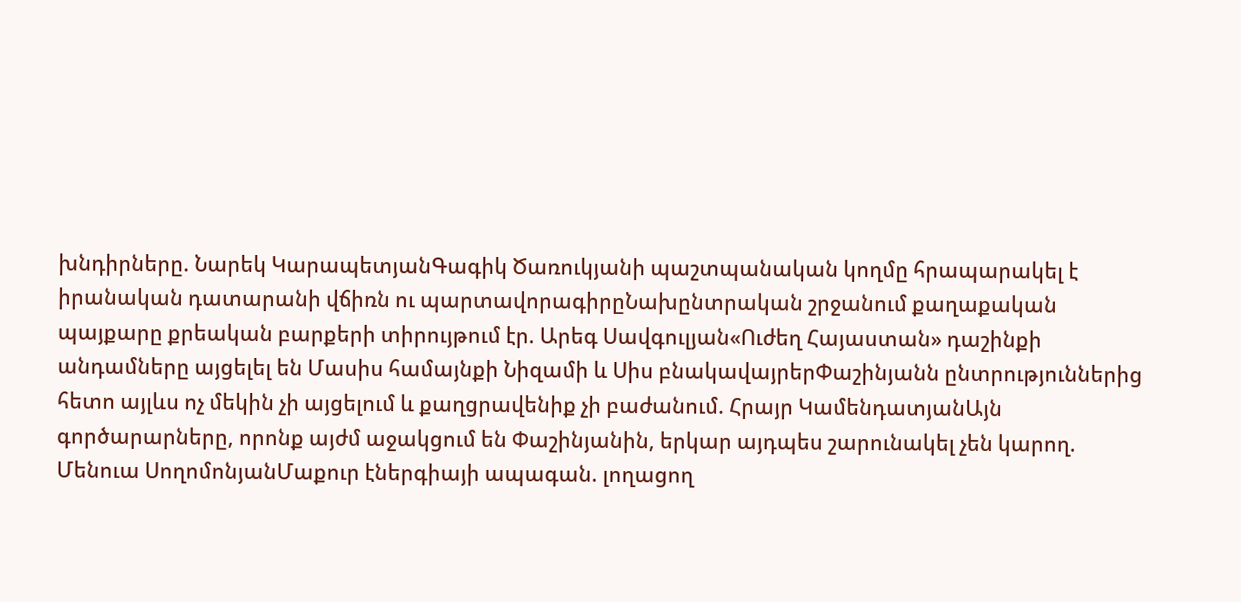խնդիրները. Նարեկ ԿարապետյանԳագիկ Ծառուկյանի պաշտպանական կողմը հրապարակել է իրանական դատարանի վճիռն ու պարտավորագիրըՆախընտրական շրջանում քաղաքական պայքարը քրեական բարքերի տիրույթում էր. Արեգ Սավգուլյան«Ուժեղ Հայաստան» դաշինքի անդամները այցելել են Մասիս համայնքի Նիզամի և Սիս բնակավայրերՓաշինյանն ընտրություններից հետո այլևս ոչ մեկին չի այցելում և քաղցրավենիք չի բաժանում. Հրայր ԿամենդատյանԱյն գործարարները, որոնք այժմ աջակցում են Փաշինյանին, երկար այդպես շարունակել չեն կարող. Մենուա ՍողոմոնյանՄաքուր էներգիայի ապագան. լողացող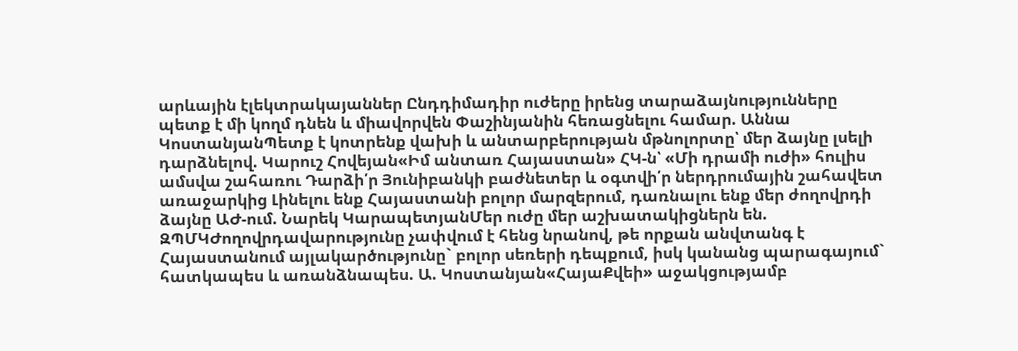արևային էլեկտրակայաններ Ընդդիմադիր ուժերը իրենց տարաձայնությունները պետք է մի կողմ դնեն և միավորվեն Փաշինյանին հեռացնելու համար. Աննա ԿոստանյանՊետք է կոտրենք վախի և անտարբերության մթնոլորտը՝ մեր ձայնը լսելի դարձնելով. Կարուշ Հովեյան«Իմ անտառ Հայաստան» ՀԿ-ն՝ «Մի դրամի ուժի» հուլիս ամսվա շահառու Դարձի՛ր Յունիբանկի բաժնետեր և օգտվի՛ր ներդրումային շահավետ առաջարկից Լինելու ենք Հայաստանի բոլոր մարզերում, դառնալու ենք մեր ժողովրդի ձայնը ԱԺ-ում. Նարեկ ԿարապետյանՄեր ուժը մեր աշխատակիցներն են. ԶՊՄԿԺողովրդավարությունը չափվում է հենց նրանով, թե որքան անվտանգ է Հայաստանում այլակարծությունը` բոլոր սեռերի դեպքում, իսկ կանանց պարագայում` հատկապես և առանձնապես. Ա. Կոստանյան«ՀայաՔվեի» աջակցությամբ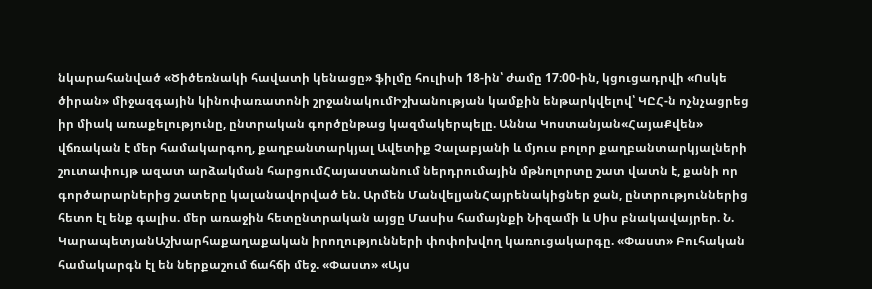նկարահանված «Ծիծեռնակի հավատի կենացը» ֆիլմը հուլիսի 18-ին՝ ժամը 17։00-ին, կցուցադրվի «Ոսկե ծիրան» միջազգային կինոփառատոնի շրջանակումԻշխանության կամքին ենթարկվելով՝ ԿԸՀ-ն ոչնչացրեց իր միակ առաքելությունը, ընտրական գործընթաց կազմակերպելը. Աննա Կոստանյան«ՀայաՔվեն» վճռական է մեր համակարգող, քաղբանտարկյալ Ավետիք Չալաբյանի և մյուս բոլոր քաղբանտարկյալների շուտափույթ ազատ արձակման հարցումՀայաստանում ներդրումային մթնոլորտը շատ վատն է, քանի որ գործարարներից շատերը կալանավորված են. Արմեն ՄանվելյանՀայրենակիցներ ջան, ընտրություններից հետո էլ ենք գալիս. մեր առաջին հետընտրական այցը Մասիս համայնքի Նիզամի և Սիս բնակավայրեր. Ն. ԿարապետյանԱշխարհաքաղաքական իրողությունների փոփոխվող կառուցակարգը. «Փաստ» Բուհական համակարգն էլ են ներքաշում ճահճի մեջ. «Փաստ» «Այս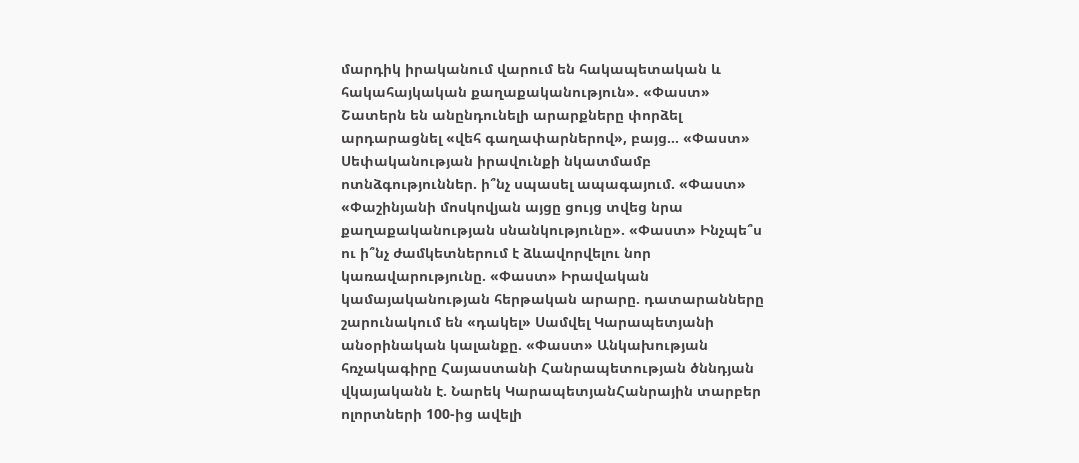մարդիկ իրականում վարում են հակապետական և հակահայկական քաղաքականություն». «Փաստ» Շատերն են անընդունելի արարքները փորձել արդարացնել «վեհ գաղափարներով», բայց... «Փաստ» Սեփականության իրավունքի նկատմամբ ոտնձգություններ. ի՞նչ սպասել ապագայում. «Փաստ» «Փաշինյանի մոսկովյան այցը ցույց տվեց նրա քաղաքականության սնանկությունը». «Փաստ» Ինչպե՞ս ու ի՞նչ ժամկետներում է ձևավորվելու նոր կառավարությունը. «Փաստ» Իրավական կամայականության հերթական արարը. դատարանները շարունակում են «դակել» Սամվել Կարապետյանի անօրինական կալանքը. «Փաստ» Անկախության հռչակագիրը Հայաստանի Հանրապետության ծննդյան վկայականն է. Նարեկ ԿարապետյանՀանրային տարբեր ոլորտների 100-ից ավելի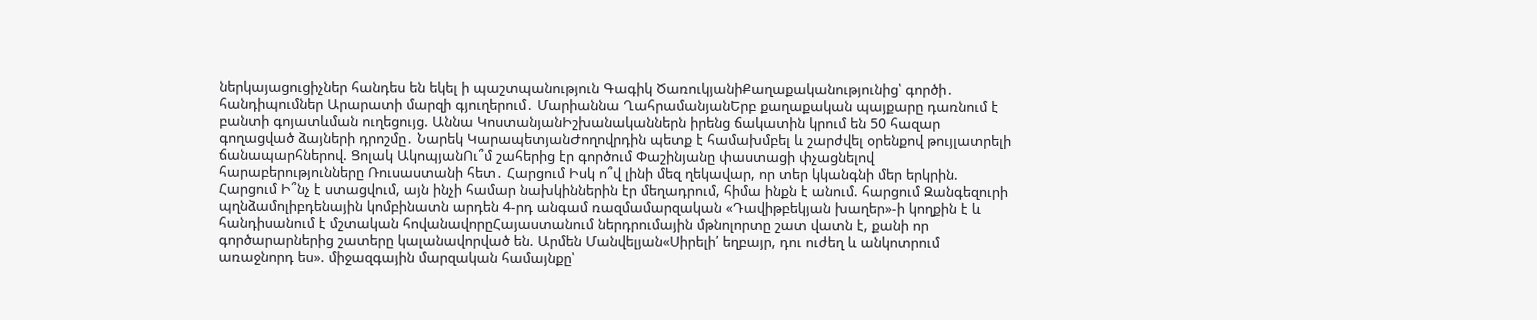ներկայացուցիչներ հանդես են եկել ի պաշտպանություն Գագիկ ԾառուկյանիՔաղաքականությունից՝ գործի․ հանդիպումներ Արարատի մարզի գյուղերում․ Մարիաննա ՂահրամանյանԵրբ քաղաքական պայքարը դառնում է բանտի գոյատևման ուղեցույց. Աննա ԿոստանյանԻշխանականներն իրենց ճակատին կրում են 50 հազար գողացված ձայների դրոշմը․ Նարեկ ԿարապետյանԺողովրդին պետք է համախմբել և շարժվել օրենքով թույլատրելի ճանապարհներով. Ցոլակ ԱկոպյանՈւ՞մ շահերից էր գործում Փաշինյանը փաստացի փչացնելով հարաբերությունները Ռուսաստանի հետ․ Հարցում Իսկ ո՞վ լինի մեզ ղեկավար, որ տեր կկանգնի մեր երկրին. Հարցում Ի՞նչ է ստացվում, այն ինչի համար նախկիններին էր մեղադրում, հիմա ինքն է անում. հարցում Զանգեզուրի պղնձամոլիբդենային կոմբինատն արդեն 4-րդ անգամ ռազմամարզական «Դավիթբեկյան խաղեր»-ի կողքին է և հանդիսանում է մշտական հովանավորըՀայաստանում ներդրումային մթնոլորտը շատ վատն է, քանի որ գործարարներից շատերը կալանավորված են. Արմեն Մանվելյան«Սիրելի՛ եղբայր, դու ուժեղ և անկոտրում առաջնորդ ես». միջազգային մարզական համայնքը՝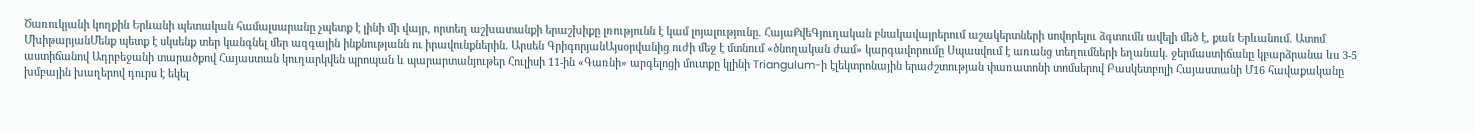Ծառուկյանի կողքին Երևանի պետական համալսարանը չպետք է լինի մի վայր, որտեղ աշխատանքի երաշխիքը լռությունն է կամ լոյալությունը. ՀայաՔվեԳյուղական բնակավայրերում աշակերտների սովորելու ձգտումն ավելի մեծ է, քան Երևանում. Ատոմ ՄխիթարյանՄենք պետք է սկսենք տեր կանգնել մեր ազգային ինքնությանն ու իրավունքներին. Արսեն ԳրիգորյանԱյսօրվանից ուժի մեջ է մտնում «ծնողական ժամ» կարգավորումը Սպասվում է առանց տեղումների եղանակ. ջերմաստիճանը կբարձրանա ևս 3-5 աստիճանով Ադրբեջանի տարածքով Հայաստան կուղարկվեն պրոպան և պարարտանյութեր Հուլիսի 11-ին «Գառնի» արգելոցի մուտքը կլինի Triangulum-ի էլեկտրոնային երաժշտության փառատոնի տոմսերով Բասկետբոլի Հայաստանի Մ16 հավաքականը խմբային խաղերով դուրս է եկել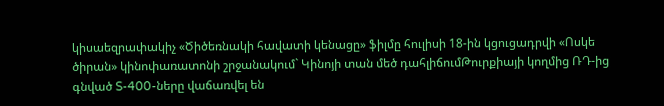կիսաեզրափակիչ «Ծիծեռնակի հավատի կենացը» ֆիլմը հուլիսի 18-ին կցուցադրվի «Ոսկե ծիրան» կինոփառատոնի շրջանակում` Կինոյի տան մեծ դահլիճումԹուրքիայի կողմից ՌԴ-ից գնված S-400-ները վաճառվել են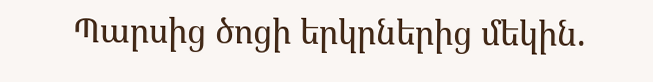Պարսից ծոցի երկրներից մեկին.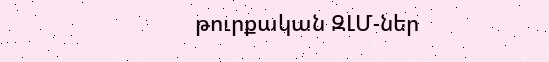թուրքական ԶԼՄ-ներ